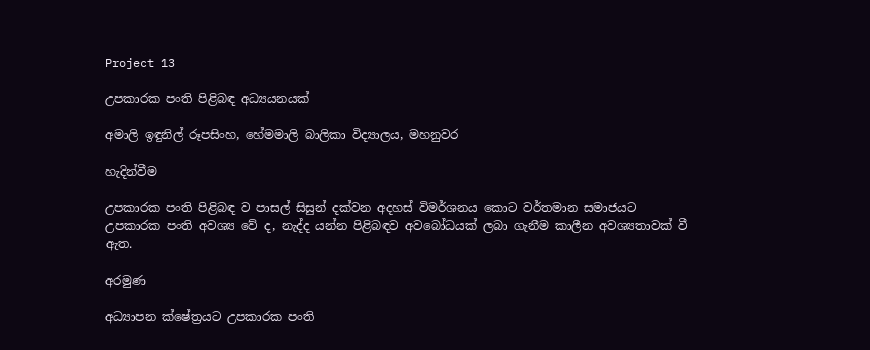Project 13

උපකාරක පංති පිළිබඳ අධ්‍යයනයක්

අමාලි ඉඳුනිල් රූපසිංහ, හේමමාලි බාලිකා විද්‍යාලය, මහනුවර

හැදින්වීම

උපකාරක පංති පිළිබඳ ව පාසල් සිසුන් දක්වන අදහස් විමර්ශනය කොට වර්තමාන සමාජයට උපකාරක පංති අවශ්‍ය වේ ද, නැද්ද යන්න පිළිබඳව අවබෝධයක් ලබා ගැනීම කාලීන අවශ්‍යතාවක් වී ඇත.

අරමුණ

අධ්‍යාපන ක්ෂේත්‍රයට උපකාරක පංති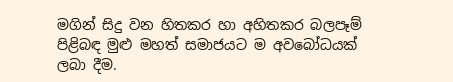මගින් සිදු වන හිතකර හා අහිතකර බලපෑම් පිළිබඳ මුළු මහත් සමාජයට ම අවබෝධයක් ලබා දීම.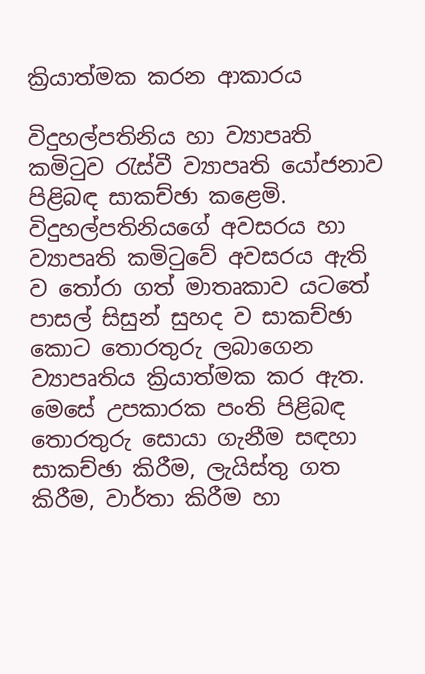ක්‍රියාත්මක කරන ආකාරය

විදුහල්පතිනිය හා ව්‍යාපෘති කමිටුව රැස්වී ව්‍යාපෘති යෝජනාව පිළිබඳ සාකච්ඡා කළෙමි. විදුහල්පතිනියගේ අවසරය හා ව්‍යාපෘති කමිටුවේ අවසරය ඇති ව තෝරා ගත් මාතෘකාව යටතේ පාසල් සිසුන් සුහද ව සාකච්ඡා කොට තොරතුරු ලබාගෙන ව්‍යාපෘතිය ක්‍රියාත්මක කර ඇත. මෙසේ උපකාරක පංති පිළිබඳ තොරතුරු සොයා ගැනීම සඳහා සාකච්ඡා කිරීම, ලැයිස්තු ගත කිරීම, වාර්තා කිරීම හා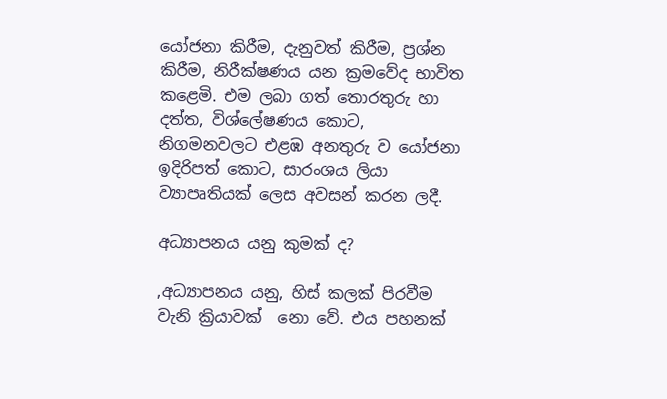යෝජනා කිරීම, දැනුවත් කිරීම, ප්‍රශ්න කිරීම, නිරීක්ෂණය යන ක්‍රමවේද භාවිත කළෙමි. එම ලබා ගත් තොරතුරු හා දත්ත, විශ්ලේෂණය කොට, නිගමනවලට එළඹ අනතුරු ව යෝජනා ඉදිරිපත් කොට, සාරංශය ලියා ව්‍යාපෘතියක් ලෙස අවසන් කරන ලදී.

අධ්‍යාපනය යනු කුමක් ද?

,අධ්‍යාපනය යනු, හිස් කලක් පිරවීම වැනි ක්‍රියාවක්  නො වේ. එය පහනක්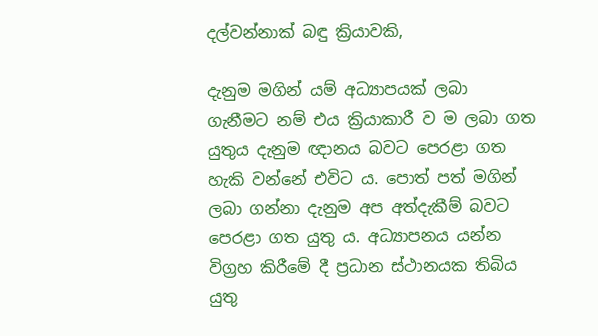දල්වන්නාක් බඳු ක්‍රියාවකි,

දැනුම මගින් යම් අධ්‍යාපයක් ලබා ගැනීමට නම් එය ක්‍රියාකාරී ව ම ලබා ගත යුතුය දැනුම ඥානය බවට පෙරළා ගත හැකි වන්නේ එවිට ය. පොත් පත් මගින් ලබා ගන්නා දැනුම අප අත්දැකීම් බවට පෙරළා ගත යුතු ය. අධ්‍යාපනය යන්න විග්‍රහ කිරීමේ දී ප්‍රධාන ස්ථානයක තිබිය යුතු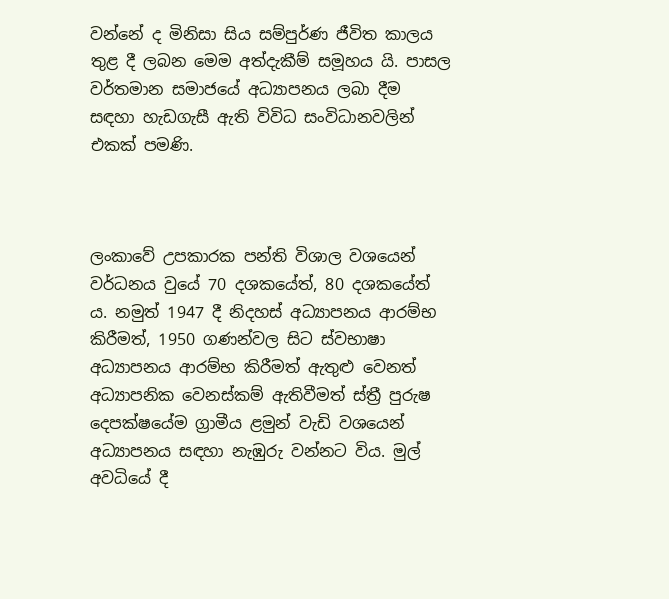වන්නේ ද මිනිසා සිය සම්පුර්ණ ජීවිත කාලය තුළ දී ලබන මෙම අත්දැකීම් සමූහය යි. පාසල වර්තමාන සමාජයේ අධ්‍යාපනය ලබා දීම සඳහා හැඩගැසී ඇති විවිධ සංවිධානවලින් එකක් පමණි.



ලංකාවේ උපකාරක පන්ති විශාල වශයෙන් වර්ධනය වුයේ 70 දශකයේත්, 80 දශකයේත් ය. නමුත් 1947 දී නිදහස් අධ්‍යාපනය ආරම්භ කිරීමත්, 1950 ගණන්වල සිට ස්වභාෂා අධ්‍යාපනය ආරම්භ කිරීමත් ඇතුළු වෙනත් අධ්‍යාපනික වෙනස්කම් ඇතිවීමත් ස්ත්‍රී පුරුෂ දෙපක්ෂයේම ග්‍රාමීය ළමුන් වැඩි වශයෙන් අධ්‍යාපනය සඳහා නැඹුරු වන්නට විය. මුල් අවධියේ දී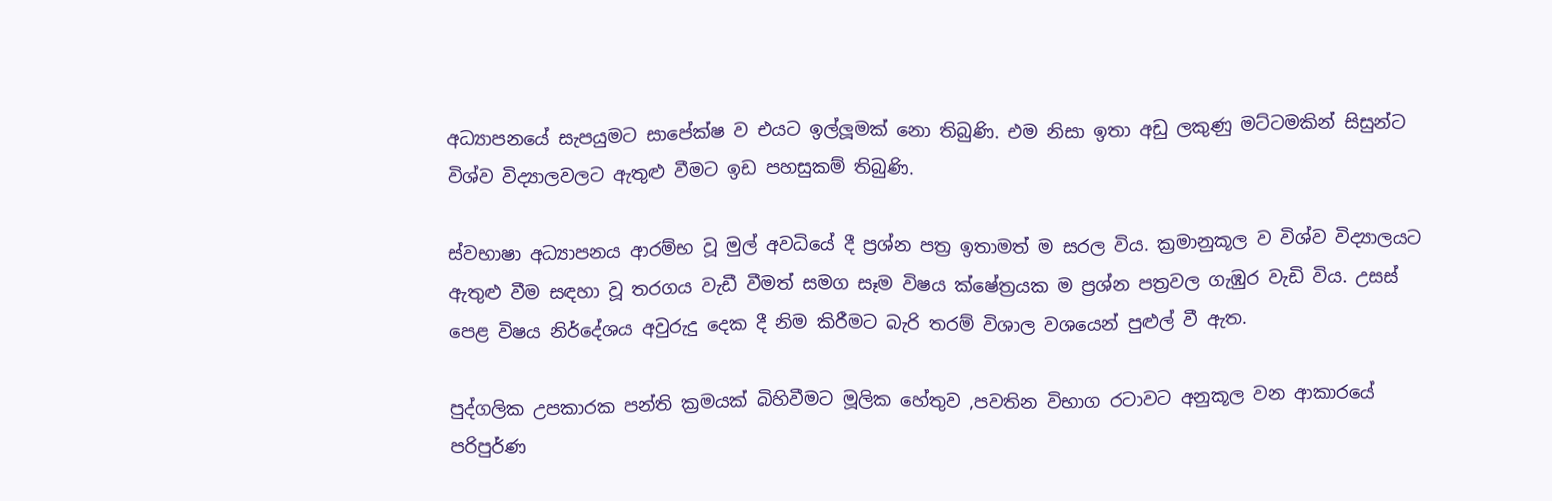අධ්‍යාපනයේ සැපයුමට සාපේක්ෂ ව එයට ඉල්ලූමක් නො තිබුණි. එම නිසා ඉතා අඩු ලකුණු මට්ටමකින් සිසුන්ට විශ්ව විද්‍යාලවලට ඇතුළු වීමට ඉඩ පහසුකම් තිබුණි.

ස්වභාෂා අධ්‍යාපනය ආරම්භ වූ මුල් අවධියේ දී ප්‍රශ්න පත්‍ර ඉතාමත් ම සරල විය. ක්‍රමානුකූල ව විශ්ව විද්‍යාලයට ඇතුළු වීම සඳහා වූ තරගය වැඩී වීමත් සමග සෑම විෂය ක්ෂේත්‍රයක ම ප්‍රශ්න පත්‍රවල ගැඹුර වැඩි විය. උසස් පෙළ විෂය නිර්දේශය අවුරුදු දෙක දී නිම කිරීමට බැරි තරම් විශාල වශයෙන් පුළුල් වී ඇත.

පුද්ගලික උපකාරක පන්ති ක්‍රමයක් බිහිවීමට මූලික හේතුව ,පවතින විභාග රටාවට අනුකූල වන ආකාරයේ පරිපුර්ණ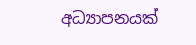අධ්‍යාපනයක්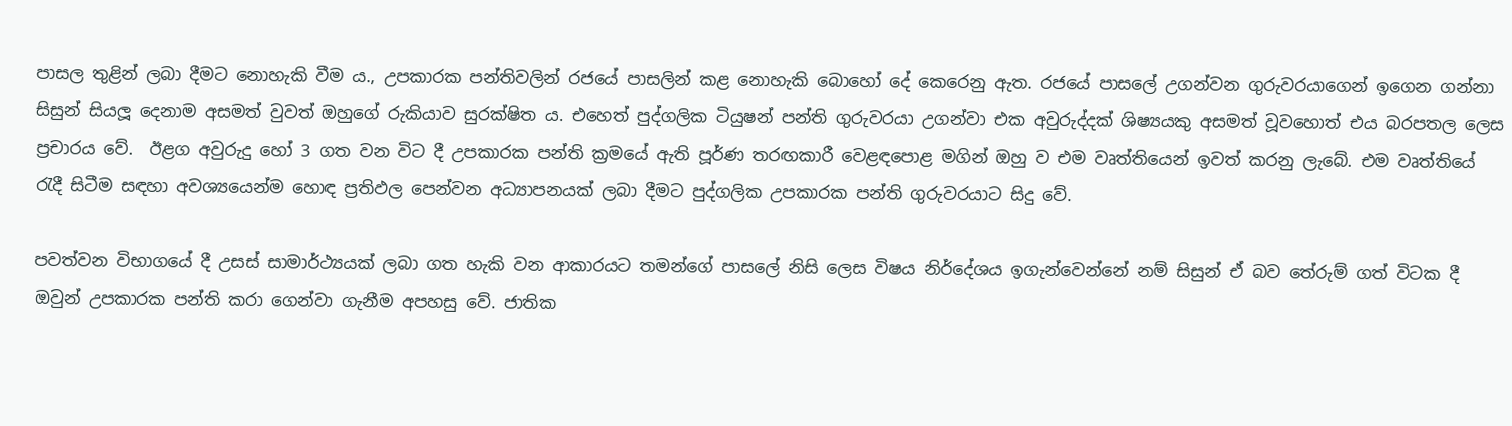පාසල තුළින් ලබා දීමට නොහැකි වීම ය., උපකාරක පන්තිවලින් රජයේ පාසලින් කළ නොහැකි බොහෝ දේ කෙරෙනු ඇත. රජයේ පාසලේ උගන්වන ගුරුවරයාගෙන් ඉගෙන ගන්නා සිසුන් සියලූ දෙනාම අසමත් වුවත් ඔහුගේ රුකියාව සුරක්ෂිත ය. එහෙත් පුද්ගලික ටියුෂන් පන්ති ගුරුවරයා උගන්වා එක අවුරුද්දක් ශිෂ්‍යයකු අසමත් වූවහොත් එය බරපතල ලෙස ප්‍රචාරය වේ.  ඊළග අවුරුදු හෝ 3 ගත වන විට දී උපකාරක පන්ති ක්‍රමයේ ඇති පූර්ණ තරඟකාරී වෙළඳපොළ මගින් ඔහු ව එම වෘත්තියෙන් ඉවත් කරනු ලැබේ. එම වෘත්තියේ රැදී සිටීම සඳහා අවශ්‍යයෙන්ම හොඳ ප්‍රතිඵල පෙන්වන අධ්‍යාපනයක් ලබා දීමට පුද්ගලික උපකාරක පන්ති ගුරුවරයාට සිදු වේ.

පවත්වන විභාගයේ දී උසස් සාමාර්ථ්‍යයක් ලබා ගත හැකි වන ආකාරයට තමන්ගේ පාසලේ නිසි ලෙස විෂය නිර්දේශය ඉගැන්වෙන්නේ නම් සිසුන් ඒ බව තේරුම් ගත් විටක දී ඔවුන් උපකාරක පන්ති කරා ගෙන්වා ගැනීම අපහසු වේ. ජාතික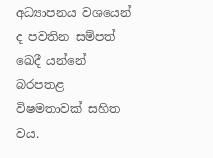අධ්‍යාපනය වශයෙන් ද පවතින සම්පත් ඛෙදී යන්නේ බරපතළ විෂමතාවක් සහිත වය.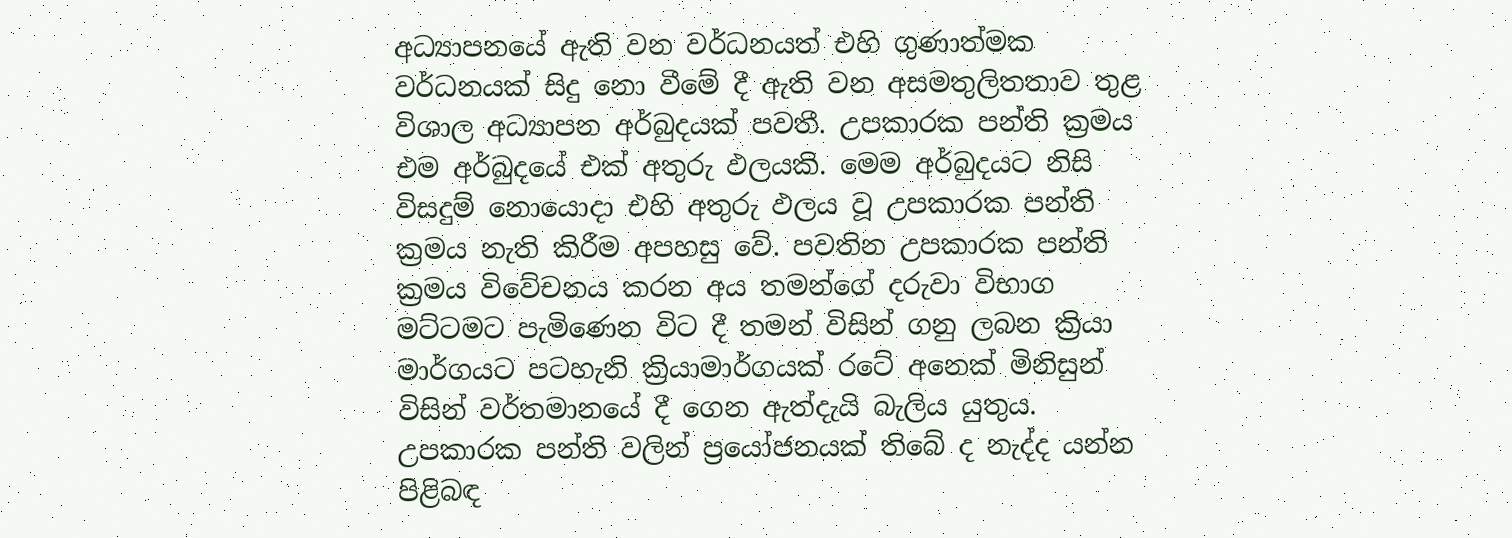අධ්‍යාපනයේ ඇති වන වර්ධනයත් එහි ගුණාත්මක වර්ධනයක් සිදු නො වීමේ දී ඇති වන අසමතුලිතතාව තුළ විශාල අධ්‍යාපන අර්බුදයක් පවතී. උපකාරක පන්ති ක්‍රමය එම අර්බුදයේ එක් අතුරු ඵලයකි. මෙම අර්බුදයට නිසි විසදුම් නොයොදා එහි අතුරු ඵලය වූ උපකාරක පන්ති ක්‍රමය නැති කිරීම අපහසු වේ. පවතින උපකාරක පන්ති ක්‍රමය විවේචනය කරන අය තමන්ගේ දරුවා විභාග මට්ටමට පැමිණෙන විට දී තමන් විසින් ගනු ලබන ක්‍රියා මාර්ගයට පටහැනි ක්‍රියාමාර්ගයක් රටේ අනෙක් මිනිසුන් විසින් වර්තමානයේ දී ගෙන ඇත්දැයි බැලිය යුතුය. උපකාරක පන්ති වලින් ප්‍රයෝජනයක් තිබේ ද නැද්ද යන්න පිළිබඳ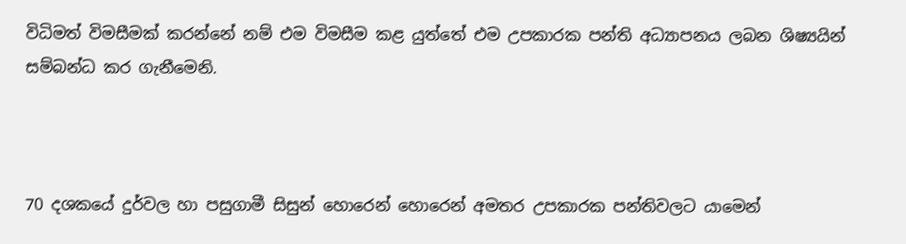විධිමත් විමසීමක් කරන්නේ නම් එම විමසීම කළ යුත්තේ එම උපකාරක පන්ති අධ්‍යාපනය ලබන ශිෂ්‍යයින් සම්බන්ධ කර ගැනීමෙනි.



70 දශකයේ දුර්වල හා පසුගාමී සිසුන් හොරෙන් හොරෙන් අමතර උපකාරක පන්තිවලට යාමෙන්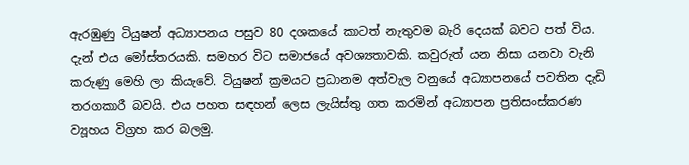ඇරඹුණු ටියුෂන් අධ්‍යාපනය පසුව 80 දශකයේ කාටත් නැතුවම බැරි දෙයක් බවට පත් විය. දැන් එය මෝස්තරයකි. සමහර විට සමාජයේ අවශ්‍යතාවකි. කවුරුත් යන නිසා යනවා වැනි කරුණු මෙහි ලා කියැවේ. ටියුෂන් ක්‍රමයට ප්‍රධානම අත්වැල වනුයේ අධ්‍යාපනයේ පවතින දැඩි තරගකාරී බවයි. එය පහත සඳහන් ලෙස ලැයිස්තු ගත කරමින් අධ්‍යාපන ප්‍රතිසංස්කරණ ව්‍යූහය විග්‍රහ කර බලමු.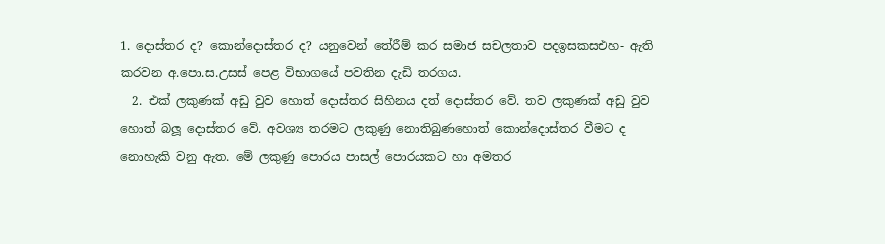1. දොස්තර ද? කොන්දොස්තර ද? යනුවෙන් තේරීම් කර සමාජ සචලතාව පදඉසකසඑහ- ඇති කරවන අ.පො.ස.උසස් පෙළ විභාගයේ පවතින දැඩි තරගය.
  2. එක් ලකුණක් අඩු වුව හොත් දොස්තර සිහිනය දත් දොස්තර වේ. තව ලකුණක් අඩු වුව හොත් බලූ දොස්තර වේ. අවශ්‍ය තරමට ලකුණු නොතිබුණහොත් කොන්දොස්තර වීමට ද නොහැකි වනු ඇත. මේ ලකුණු පොරය පාසල් පොරයකට හා අමතර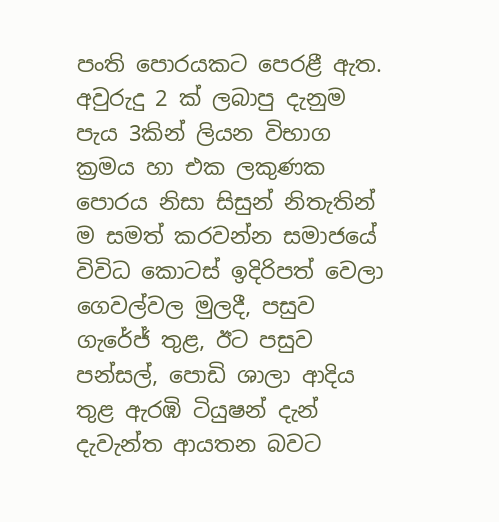පංති පොරයකට පෙරළී ඇත. අවුරුදු 2 ක් ලබාපු දැනුම පැය 3කින් ලියන විභාග ක්‍රමය හා එක ලකුණක පොරය නිසා සිසුන් නිතැතින් ම සමත් කරවන්න සමාජයේ විවිධ කොටස් ඉදිරිපත් වෙලා ගෙවල්වල මුලදී, පසුව ගැරේජ් තුළ, ඊට පසුව පන්සල්, පොඩි ශාලා ආදිය තුළ ඇරඹි ටියුෂන් දැන් දැවැන්ත ආයතන බවට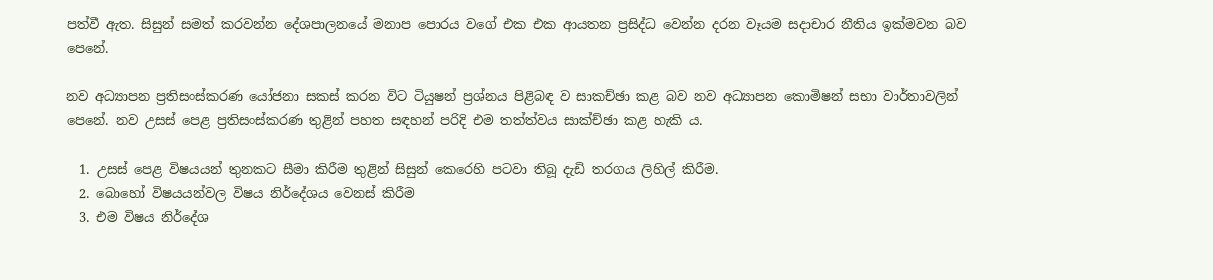පත්වී ඇත. සිසුන් සමත් කරවන්න දේශපාලනයේ මනාප පොරය වගේ එක එක ආයතන ප්‍රසිද්ධ වෙන්න දරන වෑයම සදාචාර නීතිය ඉක්මවන බව පෙනේ.

නව අධ්‍යාපන ප්‍රතිසංස්කරණ යෝජනා සකස් කරන විට ටියුෂන් ප්‍රශ්නය පිළිබඳ ව සාකච්ඡා කළ බව නව අධ්‍යාපන කොමිෂන් සභා වාර්තාවලින් පෙනේ. නව උසස් පෙළ ප්‍රතිසංස්කරණ තුළින් පහත සඳහන් පරිදි එම තත්ත්වය සාක්ච්ඡා කළ හැකි ය.

  1. උසස් පෙළ විෂයයන් තුනකට සීමා කිරීම තුළින් සිසුන් කෙරෙහි පටවා තිබූ දැඩි තරගය ලිහිල් කිරීම.
  2. බොහෝ විෂයයන්වල විෂය නිර්දේශය වෙනස් කිරීම
  3. එම විෂය නිර්දේශ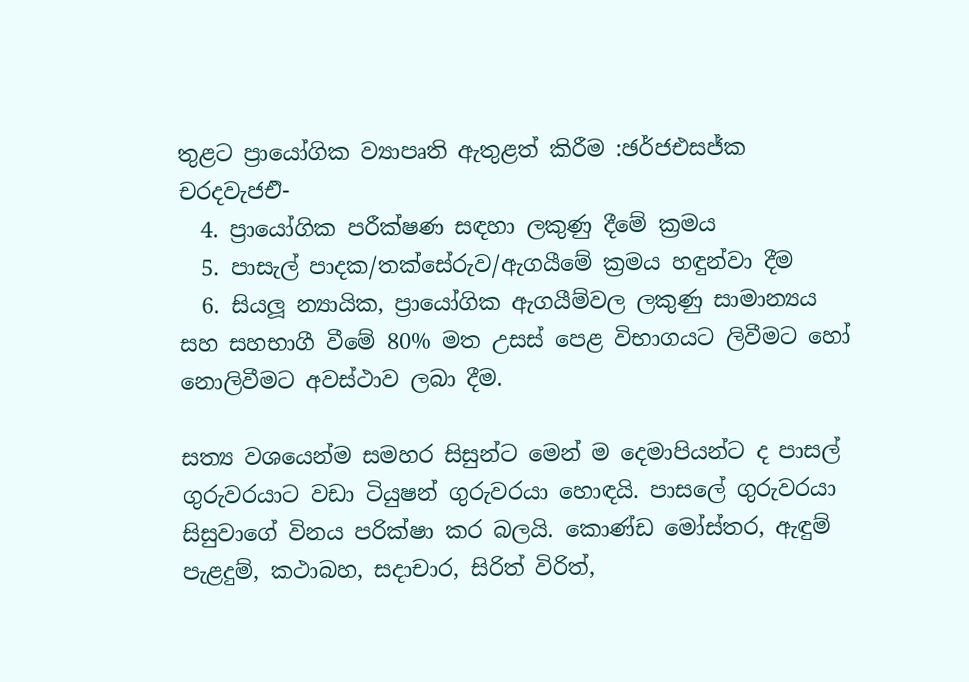තුළට ප්‍රායෝගික ව්‍යාපෘති ඇතුළත් කිරීම :ඡර්ජඑසජ්ක චරදවැජඑි-
  4. ප්‍රායෝගික පරීක්ෂණ සඳහා ලකුණු දීමේ ක්‍රමය
  5. පාසැල් පාදක/තක්සේරුව/ඇගයීමේ ක්‍රමය හඳුන්වා දීම
  6. සියලූ න්‍යායික, ප්‍රායෝගික ඇගයීම්වල ලකුණු සාමාන්‍යය සහ සහභාගී වීමේ 80% මත උසස් පෙළ විභාගයට ලිවීමට හෝ නොලිවීමට අවස්ථාව ලබා දීම.

සත්‍ය වශයෙන්ම සමහර සිසුන්ට මෙන් ම දෙමාපියන්ට ද පාසල් ගුරුවරයාට වඩා ටියුෂන් ගුරුවරයා හොඳයි. පාසලේ ගුරුවරයා සිසුවාගේ විනය පරික්ෂා කර බලයි. කොණ්ඩ මෝස්තර, ඇඳුම් පැළදුම්, කථාබහ, සදාචාර, සිරිත් විරිත්,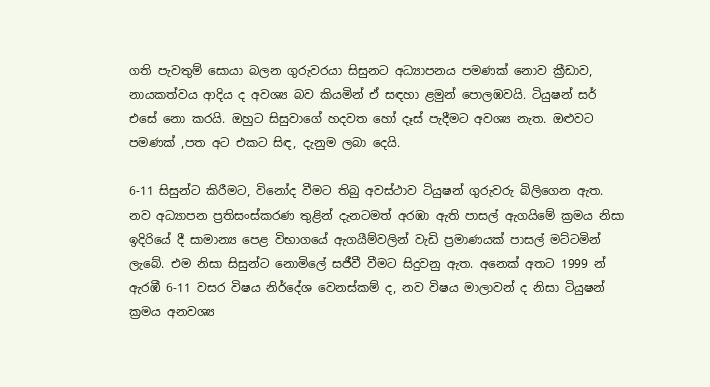ගති පැවතුම් සොයා බලන ගුරුවරයා සිසුනට අධ්‍යාපනය පමණක් නොව ක්‍රීඩාව, නායකත්වය ආදිය ද අවශ්‍ය බව කියමින් ඒ සඳහා ළමුන් පොලඹවයි. ටියුෂන් සර් එසේ නො කරයි. ඔහුට සිසුවාගේ හදවත හෝ දෑස් පැදීමට අවශ්‍ය නැත. ඔළුවට පමණක් ,පත අට එකට සිඳ, දැනුම ලබා දෙයි.

6-11 සිසුන්ට කිරීමට, විනෝද වීමට තිබු අවස්ථාව ටියුෂන් ගුරුවරු බිලිගෙන ඇත. නව අධ්‍යාපන ප්‍රතිසංස්කරණ තුළින් දැනටමත් අරඹා ඇති පාසල් ඇගයිමේ ක්‍රමය නිසා ඉදිරියේ දී සාමාන්‍ය පෙළ විභාගයේ ඇගයීම්වලින් වැඩි ප්‍රමාණයක් පාසල් මට්ටමින් ලැබේ. එම නිසා සිසුන්ට නොමිලේ සජීවී වීමට සිදුවනු ඇත. අනෙක් අතට 1999 න් ඇරඹී 6-11 වසර විෂය නිර්දේශ වෙනස්කම් ද, නව විෂය මාලාවන් ද නිසා ටියුෂන් ක්‍රමය අනවශ්‍ය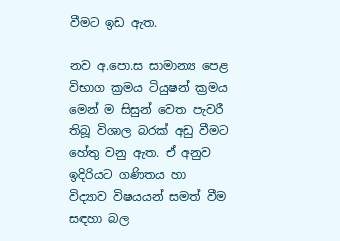වීමට ඉඩ ඇත.

නව අ.පො.ස සාමාන්‍ය පෙළ විභාග ක්‍රමය ටියුෂන් ක්‍රමය මෙන් ම සිසුන් වෙත පැවරී තිබූ විශාල බරක් අඩු වීමට හේතු වනු ඇත. ඒ අනුව ඉදිරියට ගණිතය හා විද්‍යාව විෂයයන් සමත් වීම සඳහා බල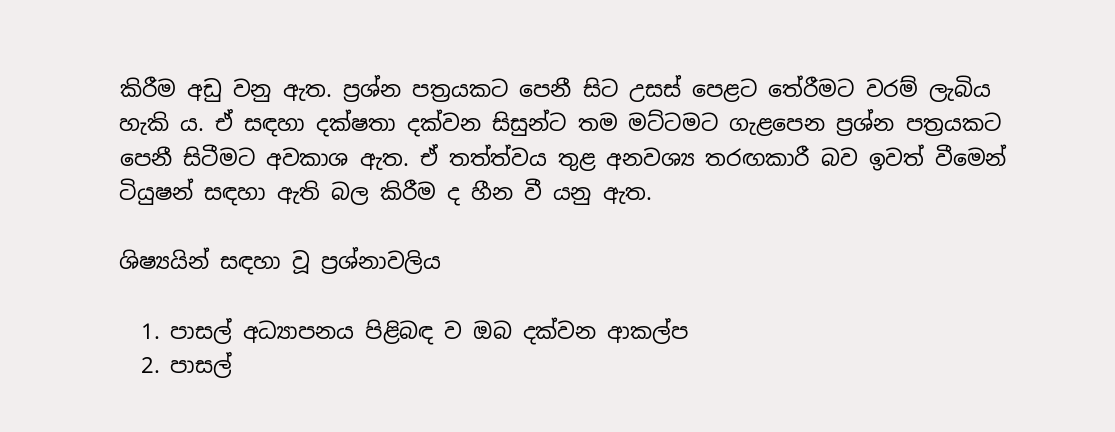කිරීම අඩු වනු ඇත. ප්‍රශ්න පත්‍රයකට පෙනී සිට උසස් පෙළට තේරීමට වරම් ලැබිය හැකි ය. ඒ සඳහා දක්ෂතා දක්වන සිසුන්ට තම මට්ටමට ගැළපෙන ප්‍රශ්න පත්‍රයකට පෙනී සිටීමට අවකාශ ඇත. ඒ තත්ත්වය තුළ අනවශ්‍ය තරඟකාරී බව ඉවත් වීමෙන් ටියුෂන් සඳහා ඇති බල කිරීම ද හීන වී යනු ඇත.

ශිෂ්‍යයින් සඳහා වූ ප්‍රශ්නාවලිය

  1. පාසල් අධ්‍යාපනය පිළිබඳ ව ඔබ දක්වන ආකල්ප
  2. පාසල්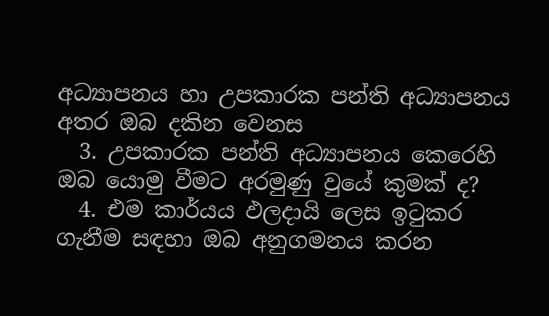අධ්‍යාපනය හා උපකාරක පන්ති අධ්‍යාපනය අතර ඔබ දකින වෙනස
  3. උපකාරක පන්ති අධ්‍යාපනය කෙරෙහි ඔබ යොමු වීමට අරමුණු වුයේ කුමක් ද?
  4. එම කාර්යය ඵලදායි ලෙස ඉටුකර ගැනීම සඳහා ඔබ අනුගමනය කරන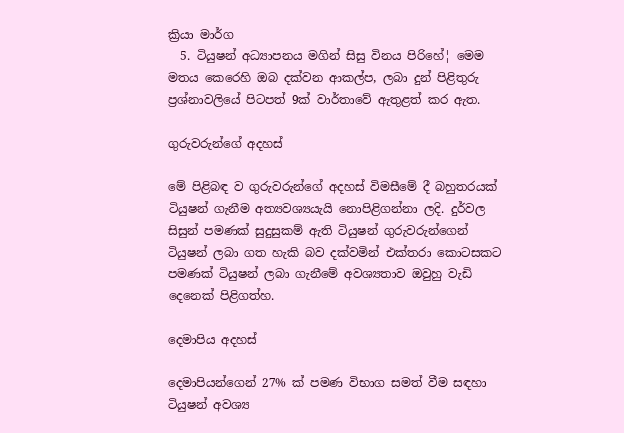ක්‍රියා මාර්ග
  5. ටියුෂන් අධ්‍යාපනය මගින් සිසු විනය පිරිහේ¦ මෙම මතය කෙරෙහි ඔබ දක්වන ආකල්ප, ලබා දුන් පිළිතුරු ප්‍රශ්නාවලියේ පිටපත් 9ක් වාර්තාවේ ඇතුළත් කර ඇත.

ගුරුවරුන්ගේ අදහස්

මේ පිළිබඳ ව ගුරුවරුන්ගේ අදහස් විමසීමේ දී බහුතරයක් ටියුෂන් ගැනීම අත්‍යවශ්‍යයැයි නොපිළිගන්නා ලදි. දුර්වල සිසුන් පමණක් සුදුසුකම් ඇති ටියුෂන් ගුරුවරුන්ගෙන් ටියුෂන් ලබා ගත හැකි බව දක්වමින් එක්තරා කොටසකට පමණක් ටියුෂන් ලබා ගැනීමේ අවශ්‍යතාව ඔවුහු වැඩි දෙනෙක් පිළිගත්හ.

දෙමාපිය අදහස්

දෙමාපියන්ගෙන් 27% ක් පමණ විභාග සමත් වීම සඳහා ටියුෂන් අවශ්‍ය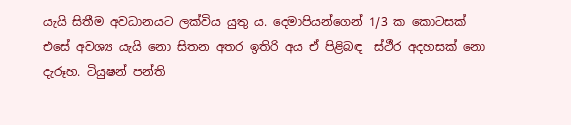යැයි සිතීම අවධානයට ලක්විය යුතු ය. දෙමාපියන්ගෙන් 1/3 ක කොටසක් එසේ අවශ්‍ය යැයි නො සිතන අතර ඉතිරි අය ඒ පිළිබඳ  ස්ථීර අදහසක් නො දැරූහ. ටියුෂන් පන්ති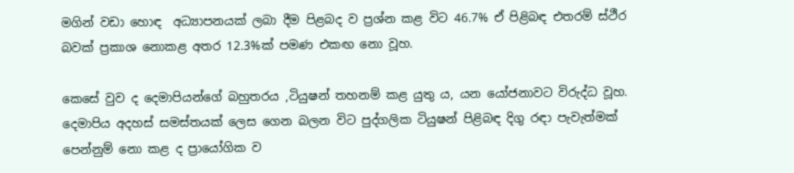මගින් වඩා හොඳ  අධ්‍යාපනයක් ලබා දීම පිළබද ව ප්‍රශ්න කළ විට 46.7% ඒ පිළිබඳ එතරම් ස්ථීර බවක් ප්‍රකාශ නොකළ අතර 12.3%ක් පමණ එකඟ නො වූහ.

කෙසේ වුව ද දෙමාපියන්ගේ බහුතරය ,ටියුෂන් තහනම් කළ යුතු ය, යන යෝජනාවට විරුද්ධ වූහ. දෙමාපිය අදහස් සමස්තයක් ලෙස ගෙන බලන විට පුද්ගලික ටියුෂන් පිළිබඳ දිගු රඳා පැවැත්මක් පෙන්නුම් නො කළ ද ප්‍රායෝගික ව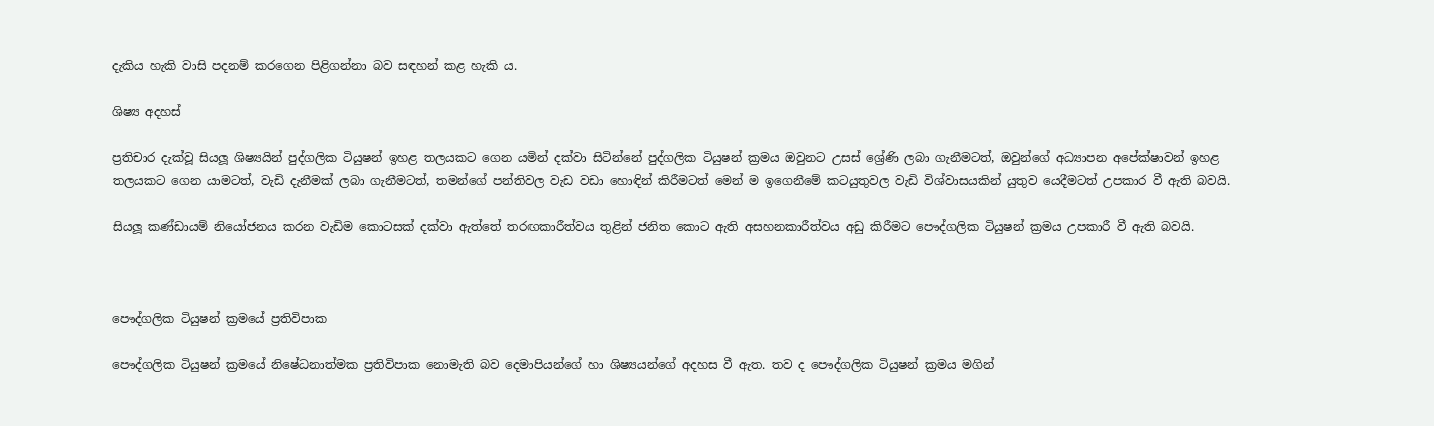දැකිය හැකි වාසි පදනම් කරගෙන පිළිගන්නා බව සඳහන් කළ හැකි ය.

ශිෂ්‍ය අදහස්

ප්‍රතිචාර දැක්වූ සියලූ ශිෂ්‍යයින් පුද්ගලික ටියුෂන් ඉහළ තලයකට ගෙන යමින් දක්වා සිටින්නේ පුද්ගලික ටියුෂන් ක්‍රමය ඔවුනට උසස් ශ්‍රේණි ලබා ගැනීමටත්, ඔවුන්ගේ අධ්‍යාපන අපේක්ෂාවන් ඉහළ තලයකට ගෙන යාමටත්, වැඩි දැනීමක් ලබා ගැනීමටත්, තමන්ගේ පන්තිවල වැඩ වඩා හොඳින් කිරීමටත් මෙන් ම ඉගෙනීමේ කටයුතුවල වැඩි විශ්වාසයකින් යුතුව යෙදීමටත් උපකාර වී ඇති බවයි.

සියලූ කණ්ඩායම් නියෝජනය කරන වැඩිම කොටසක් දක්වා ඇත්තේ තරඟකාරීත්වය තුළින් ජනිත කොට ඇති අසහනකාරීත්වය අඩු කිරීමට පෞද්ගලික ටියුෂන් ක්‍රමය උපකාරී වී ඇති බවයි.



පෞද්ගලික ටියුෂන් ක්‍රමයේ ප්‍රතිවිපාක

පෞද්ගලික ටියුෂන් ක්‍රමයේ නිෂේධනාත්මක ප්‍රතිවිපාක නොමැති බව දෙමාපියන්ගේ හා ශිෂ්‍යයන්ගේ අදහස වී ඇත. තව ද පෞද්ගලික ටියුෂන් ක්‍රමය මගින්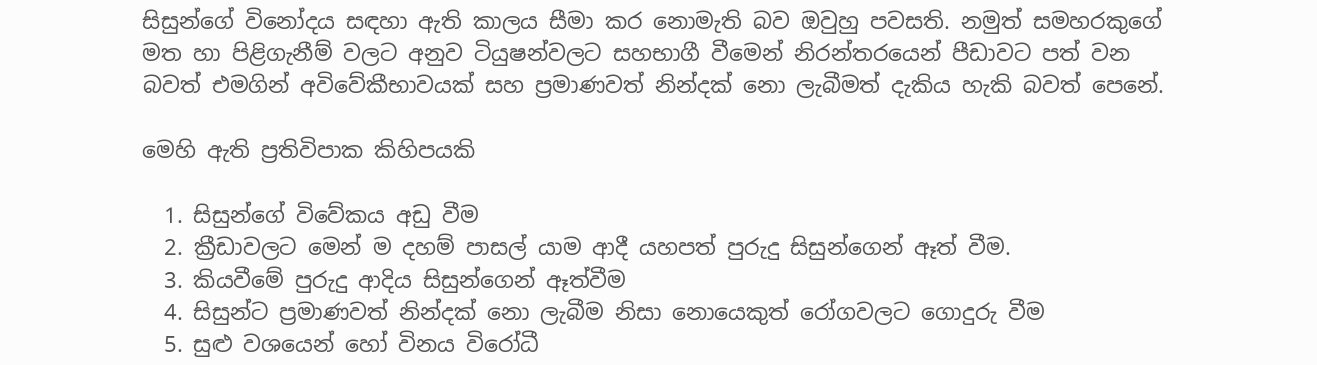සිසුන්ගේ විනෝදය සඳහා ඇති කාලය සීමා කර නොමැති බව ඔවුහු පවසති. නමුත් සමහරකුගේ මත හා පිළිගැනීම් වලට අනුව ටියුෂන්වලට සහභාගී වීමෙන් නිරන්තරයෙන් පීඩාවට පත් වන බවත් එමගින් අවිවේකීභාවයක් සහ ප්‍රමාණවත් නින්දක් නො ලැබීමත් දැකිය හැකි බවත් පෙනේ.

මෙහි ඇති ප්‍රතිවිපාක කිහිපයකි

  1. සිසුන්ගේ විවේකය අඩු වීම
  2. ක්‍රීඩාවලට මෙන් ම දහම් පාසල් යාම ආදී යහපත් පුරුදු සිසුන්ගෙන් ඈත් වීම.
  3. කියවීමේ පුරුදු ආදිය සිසුන්ගෙන් ඈත්වීම
  4. සිසුන්ට ප්‍රමාණවත් නින්දක් නො ලැබීම නිසා නොයෙකුත් රෝගවලට ගොදුරු වීම
  5. සුළු වශයෙන් හෝ විනය විරෝධී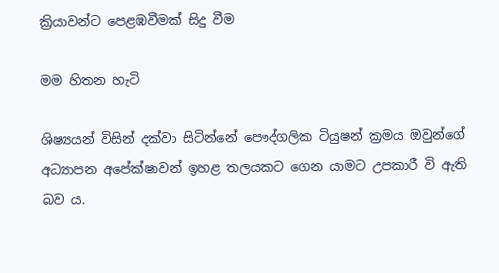ක්‍රියාවන්ට පෙළඹවීමක් සිදු වීම

මම හිතන හැටි

ශිෂ්‍යයන් විසින් දක්වා සිටින්නේ පෞද්ගලික ටියුෂන් ක්‍රමය ඔවුන්ගේ අධ්‍යාපන අපේක්ෂාවන් ඉහළ තලයකට ගෙන යාමට උපකාරී වි ඇති බව ය.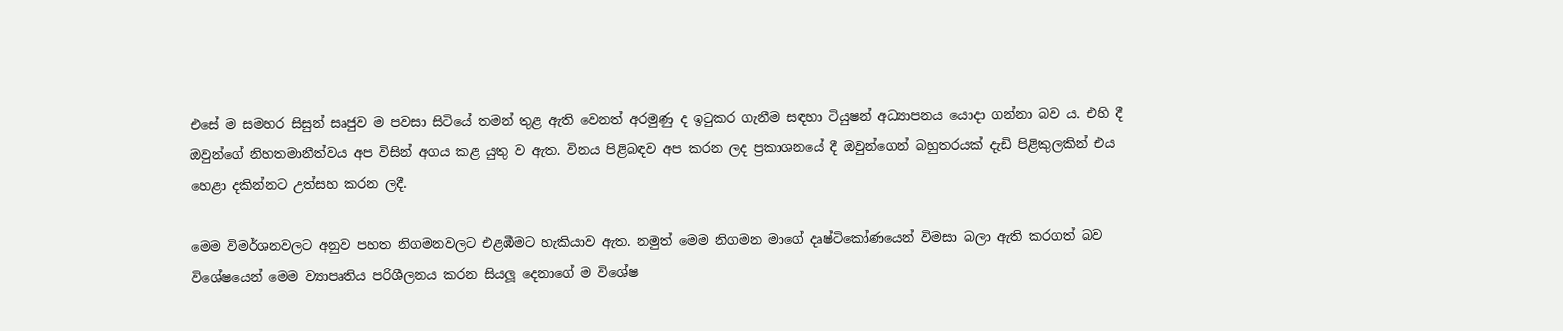එසේ ම සමහර සිසුන් සෘජුව ම පවසා සිටියේ තමන් තුළ ඇති වෙනත් අරමුණු ද ඉටුකර ගැනීම සඳහා ටියුෂන් අධ්‍යාපනය යොදා ගන්නා බව ය. එහි දී ඔවුන්ගේ නිහතමානීත්වය අප විසින් අගය කළ යුතු ව ඇත. විනය පිළිබඳව අප කරන ලද ප්‍රකාශනයේ දී ඔවුන්ගෙන් බහුතරයක් දැඩි පිළිකුලකින් එය හෙළා දකින්නට උත්සහ කරන ලදී.

මෙම විමර්ශනවලට අනුව පහත නිගමනවලට එළඹීමට හැකියාව ඇත. නමුත් මෙම නිගමන මාගේ දෘෂ්ටිකෝණයෙන් විමසා බලා ඇති කරගත් බව විශේෂයෙන් මෙම ව්‍යාපෘතිය පරිශීලනය කරන සියලූ දෙනාගේ ම විශේෂ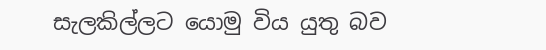සැලකිල්ලට යොමු විය යුතු බව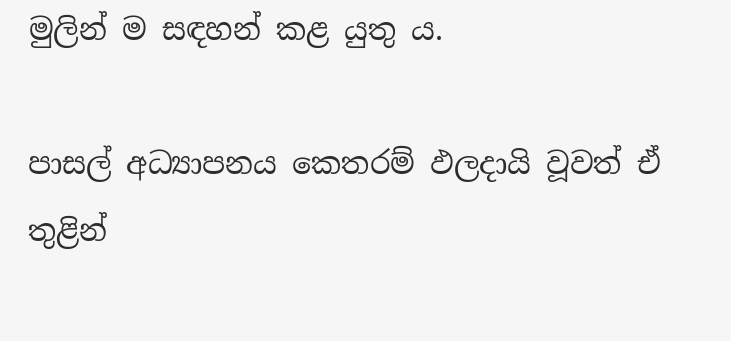මුලින් ම සඳහන් කළ යුතු ය.

පාසල් අධ්‍යාපනය කෙතරම් ඵලදායි වූවත් ඒ තුළින්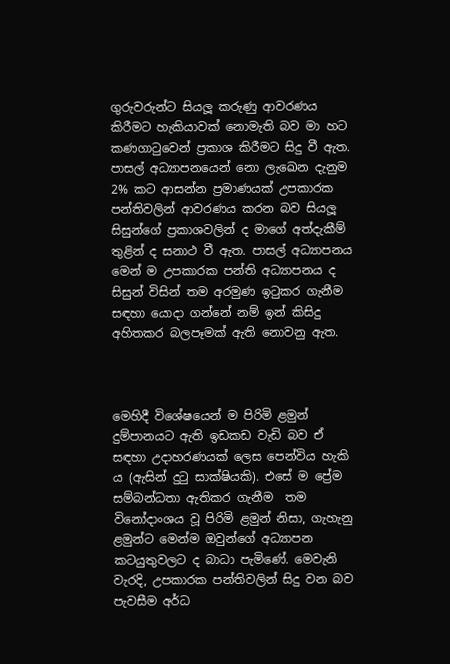ගුරුවරුන්ට සියලූ කරුණු ආවරණය කිරීමට හැකියාවක් නොමැති බව මා හට කණගාටුවෙන් ප්‍රකාශ කිරීමට සිදු වී ඇත. පාසල් අධ්‍යාපනයෙන් නො ලැඛෙන දැනුම 2% කට ආසන්න ප්‍රමාණයක් උපකාරක පන්තිවලින් ආවරණය කරන බව සියලූ සිසුන්ගේ ප්‍රකාශවලින් ද මාගේ අත්දැකීම් තුළින් ද සනාථ වී ඇත. පාසල් අධ්‍යාපනය මෙන් ම උපකාරක පන්ති අධ්‍යාපනය ද සිසුන් විසින් තම අරමුණ ඉටුකර ගැනීම සඳහා යොදා ගන්නේ නම් ඉන් කිසිදු අහිතකර බලපෑමක් ඇති නොවනු ඇත.



මෙහිදී විශේෂයෙන් ම පිරිමි ළමුන් දුම්පානයට ඇති ඉඩකඩ වැඩි බව ඒ සඳහා උදාහරණයක් ලෙස පෙන්විය හැකි ය (ඇසින් දුටු සාක්ෂියකි). එසේ ම ප්‍රේම සම්බන්ධතා ඇතිකර ගැනීම  තම විනෝදාංශය වූ පිරිමි ළමුන් නිසා, ගැහැනු ළමුන්ට මෙන්ම ඔවුන්ගේ අධ්‍යාපන කටයුතුවලට ද බාධා පැමිණේ. මෙවැනි වැරදි, උපකාරක පන්තිවලින් සිදු වන බව පැවසීම අර්ධ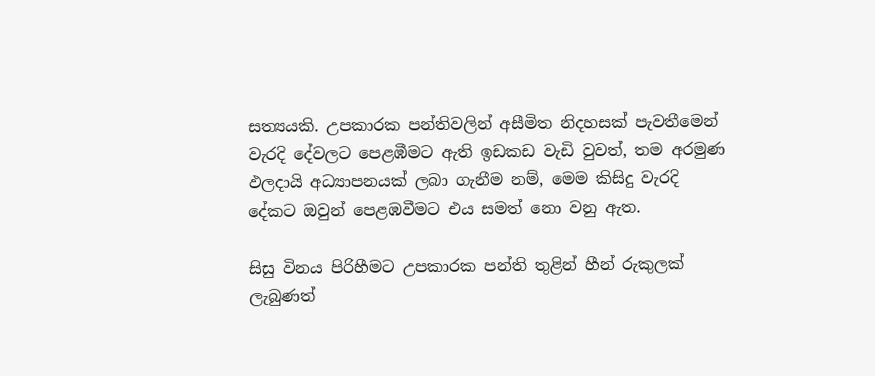සත්‍යයකි. උපකාරක පන්තිවලින් අසීමිත නිදහසක් පැවතීමෙන් වැරදි දේවලට පෙළඹීමට ඇති ඉඩකඩ වැඩි වුවත්, තම අරමුණ ඵලදායි අධ්‍යාපනයක් ලබා ගැනීම නම්, මෙම කිසිදු වැරදි දේකට ඔවුන් පෙළඹවීමට එය සමත් නො වනු ඇත.

සිසු විනය පිරිහීමට උපකාරක පන්ති තුළින් හීන් රුකුලක් ලැබුණත්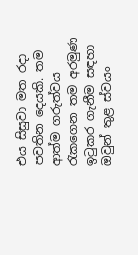එය සිසුවා මත රදා පවතින දෙයකි. තම ආත්ම ගරුත්වය රැකගෙන තම අරමුණ ඉටුකර ගැනීම සඳහා ඔවුන් තුළ ස්වයං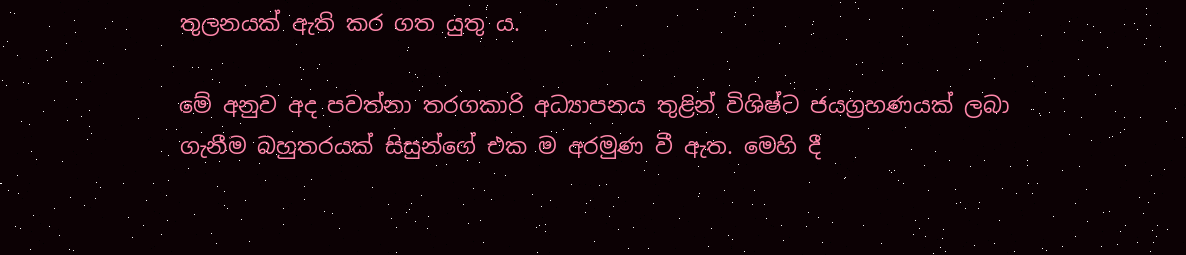තුලනයක් ඇති කර ගත යුතු ය.

මේ අනුව අද පවත්නා තරගකාරි අධ්‍යාපනය තුළින් විශිෂ්ට ජයග්‍රහණයක් ලබා ගැනීම බහුතරයක් සිසුන්ගේ එක ම අරමුණ වී ඇත. මෙහි දී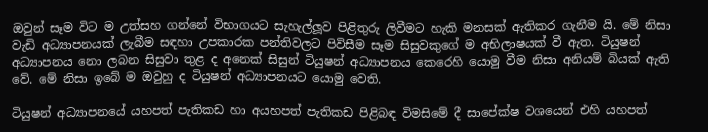ඔවුන් සෑම විට ම උත්සහ ගන්නේ විභාගයට සැහැල්ලූව පිළිතුරු ලිවීමට හැකි මනසක් ඇතිකර ගැනීම යි. මේ නිසා වැඩි අධ්‍යාපනයක් ලැබීම සඳහා උපකාරක පන්තිවලට පිවිසීම සෑම සිසුවකුගේ ම අභිලාෂයක් වී ඇත. ටියුෂන් අධ්‍යාපනය නො ලබන සිසුවා තුළ ද අනෙක් සිසුන් ටියුෂන් අධ්‍යාපනය කෙරෙහි යොමු වීම නිසා අනියම් බියක් ඇති වේ. මේ නිසා ඉබේ ම ඔවුහු ද ටියුෂන් අධ්‍යාපනයට යොමු වෙති.

ටියුෂන් අධ්‍යාපනයේ යහපත් පැතිකඩ හා අයහපත් පැතිකඩ පිළිබඳ විමසිමේ දී සාපේක්ෂ වශයෙන් එහි යහපත්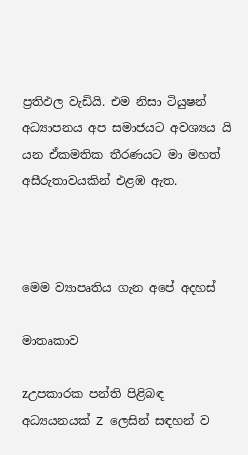ප්‍රතිඵල වැඩියි. එම නිසා ටියුෂන් අධ්‍යාපනය අප සමාජයට අවශ්‍යය යි යන ඒකමතික තීරණයට මා මහත් අසීරුතාවයකින් එළඹ ඇත.



මෙම ව්‍යාපෘතිය ගැන අපේ අදහස්

මාතෘකාව

zඋපකාරක පන්ති පිළිබඳ අධ්‍යයනයක් Z ලෙසින් සඳහන් ව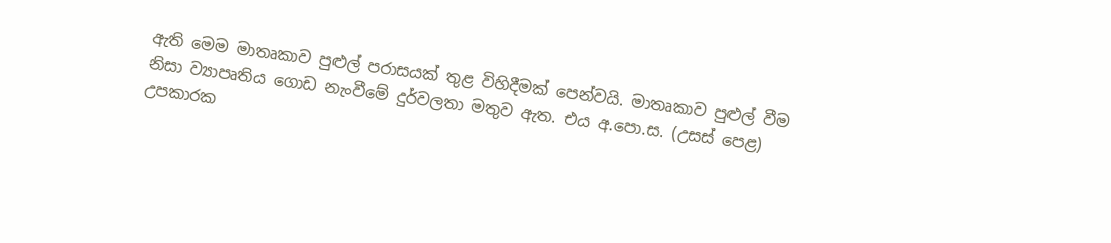ඇති මෙම මාතෘකාව පුළුල් පරාසයක් තුළ විහිදීමක් පෙන්වයි. මාතෘකාව පුළුල් වීම නිසා ව්‍යාපෘතිය ගොඩ නැංවීමේ දුර්වලතා මතුව ඇත. එය අ.පො.ස. (උසස් පෙළ) උපකාරක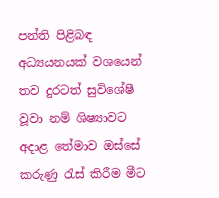පන්ති පිළිබඳ අධ්‍යයනයක් වශයෙන් තව දුරටත් සුවිශේෂී වූවා නම් ශිෂ්‍යාවට අදාළ තේමාව ඔස්සේ කරුණු රැස් කිරීම මීට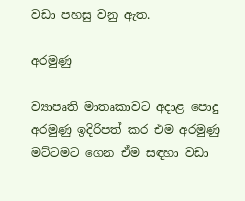වඩා පහසු වනු ඇත.

අරමුණු

ව්‍යාපෘති මාතෘකාවට අදාළ පොදු අරමුණු ඉදිරිපත් කර එම අරමුණු මට්ටමට ගෙන ඒම සඳහා වඩා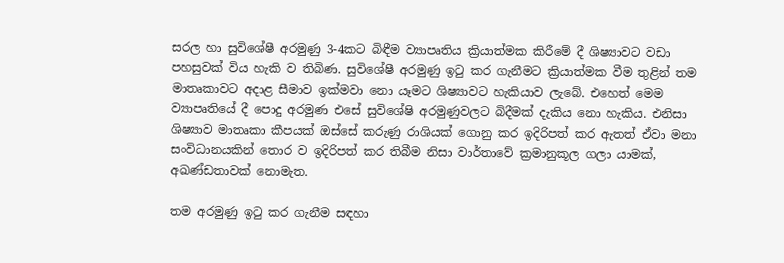සරල හා සුවිශේෂී අරමුණු 3-4කට බිඳීම ව්‍යාපෘතිය ක්‍රියාත්මක කිරීමේ දී ශිෂ්‍යාවට වඩා පහසුවක් විය හැකි ව තිබිණ. සුවිශේෂී අරමුණු ඉටු කර ගැනීමට ක්‍රියාත්මක වීම තුළින් තම මාතෘකාවට අදාළ සීමාව ඉක්මවා නො යෑමට ශිෂ්‍යාවට හැකියාව ලැබේ. එහෙත් මෙම ව්‍යාපෘතියේ දී පොදු අරමුණ එසේ සුවිශේෂි අරමුණුවලට බිදීමක් දැකිය නො හැකිය. එනිසා ශිෂ්‍යාව මාතෘකා කීපයක් ඔස්සේ කරුණු රාශියක් ගොනු කර ඉදිරිපත් කර ඇතත් ඒවා මනා සංවිධානයකින් තොර ව ඉදිරිපත් කර තිබීම නිසා වාර්තාවේ ක්‍රමානුකූල ගලා යාමක්, අඛණ්ඩතාවක් නොමැත.

තම අරමුණු ඉටු කර ගැනීම සඳහා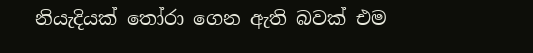නියැදියක් තෝරා ගෙන ඇති බවක් එම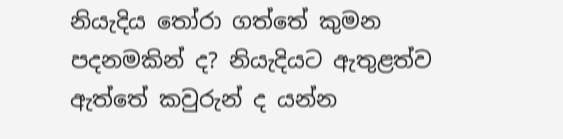නියැදිය තෝරා ගත්තේ කුමන පදනමකින් ද? නියැදියට ඇතුළත්ව ඇත්තේ කවුරුන් ද යන්න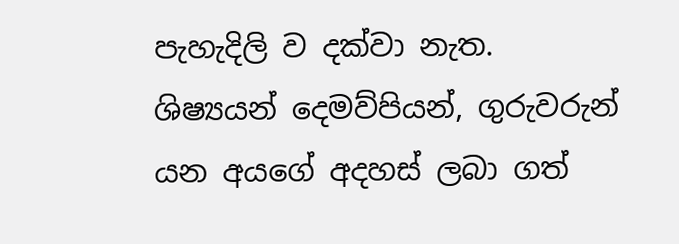පැහැදිලි ව දක්වා නැත. ශිෂ්‍යයන් දෙමව්පියන්, ගුරුවරුන් යන අයගේ අදහස් ලබා ගත්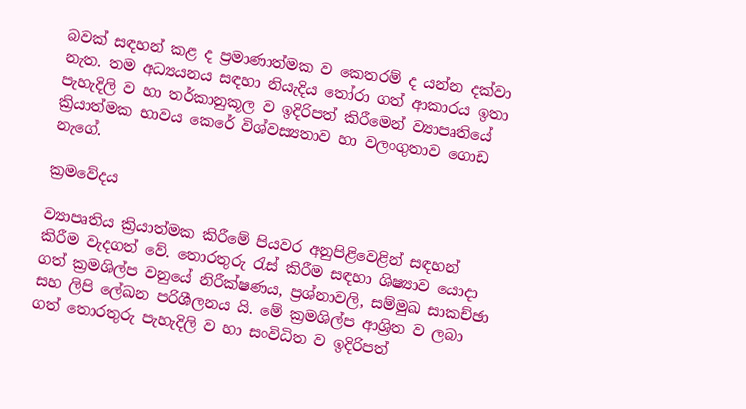බවක් සඳහන් කළ ද ප්‍රමාණාත්මක ව කෙතරම් ද යන්න දක්වා නැත. තම අධ්‍යයනය සඳහා නියැදිය තෝරා ගත් ආකාරය ඉතා පැහැදිලි ව හා තර්කානුකූල ව ඉදිරිපත් කිරීමෙන් ව්‍යාපෘතියේ ක්‍රියාත්මක භාවය කෙරේ විශ්වස්‍යතාව හා වලංගුතාව ගොඩ නැගේ.

ක්‍රමවේදය

ව්‍යාපෘතිය ක්‍රියාත්මක කිරීමේ පියවර අනුපිළිවෙළින් සඳහන් කිරීම වැදගත් වේ. තොරතුරු රැස් කිරීම සඳහා ශිෂ්‍යාව යොදා ගත් ක්‍රමශිල්ප වනුයේ නිරීක්ෂණය, ප්‍රශ්නාවලි, සම්මුඛ සාකච්ඡා සහ ලිපි ලේඛන පරිශීලනය යි. මේ ක්‍රමශිල්ප ආශ්‍රිත ව ලබා ගත් තොරතුරු පැහැදිලි ව හා සංවිධිත ව ඉදිරිපත්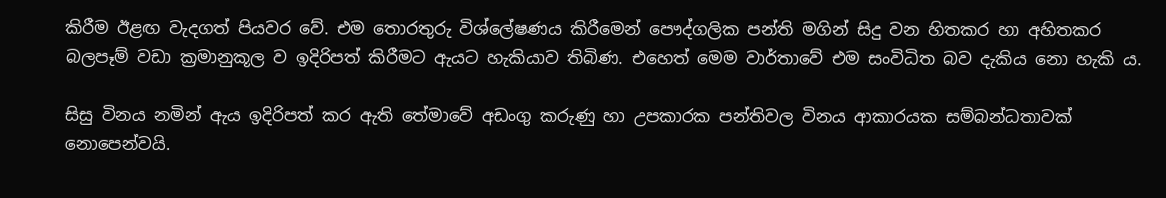කිරීම ඊළඟ වැදගත් පියවර වේ. එම තොරතුරු විශ්ලේෂණය කිරීමෙන් පෞද්ගලික පන්ති මගින් සිදු වන හිතකර හා අහිතකර බලපෑම් වඩා ක්‍රමානුකූල ව ඉදිරිපත් කිරීමට ඇයට හැකියාව තිබිණ. එහෙත් මෙම වාර්තාවේ එම සංවිධිත බව දැකිය නො හැකි ය.

සිසු විනය නමින් ඇය ඉදිරිපත් කර ඇති තේමාවේ අඩංගු කරුණු හා උපකාරක පන්තිවල විනය ආකාරයක සම්බන්ධතාවක් නොපෙන්වයි.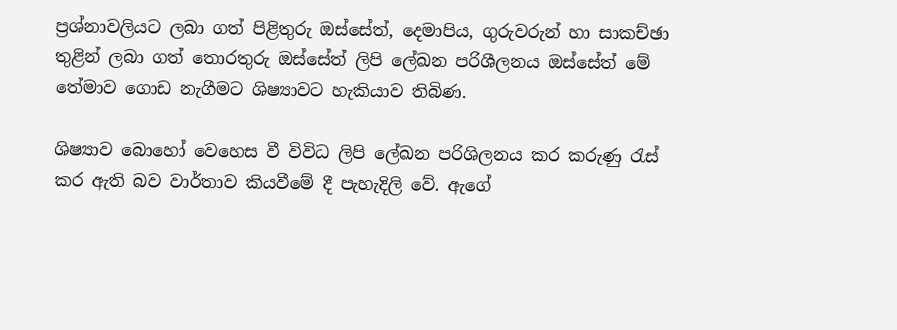ප්‍රශ්නාවලියට ලබා ගත් පිළිතුරු ඔස්සේත්, දෙමාපිය, ගුරුවරුන් හා සාකච්ඡා තුළින් ලබා ගත් තොරතුරු ඔස්සේත් ලිපි ලේඛන පරිශීලනය ඔස්සේත් මේ තේමාව ගොඩ නැගීමට ශිෂ්‍යාවට හැකියාව තිබිණ.

ශිෂ්‍යාව බොහෝ වෙහෙස වී විවිධ ලිපි ලේඛන පරිශිලනය කර කරුණු රැස් කර ඇති බව වාර්තාව කියවීමේ දී පැහැදිලි වේ. ඇගේ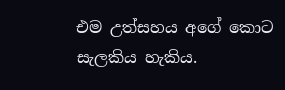එම උත්සහය අගේ කොට සැලකිය හැකිය.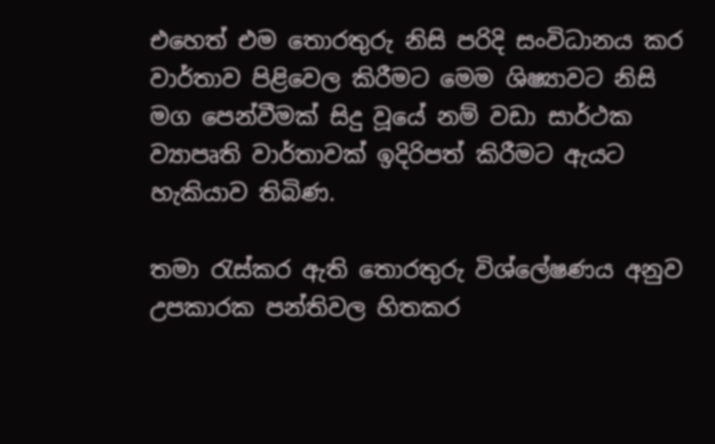එහෙත් එම තොරතුරු නිසි පරිදි සංවිධානය කර වාර්තාව පිළිවෙල කිරීමට මෙම ශිෂ්‍යාවට නිසි මග පෙන්වීමක් සිදු වූයේ නම් වඩා සාර්ථක ව්‍යාපෘති වාර්තාවක් ඉදිරිපත් කිරීමට ඇයට හැකියාව තිබිණ.

තමා රැස්කර ඇති තොරතුරු විශ්ලේෂණය අනුව උපකාරක පන්තිවල හිතකර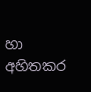හා අහිතකර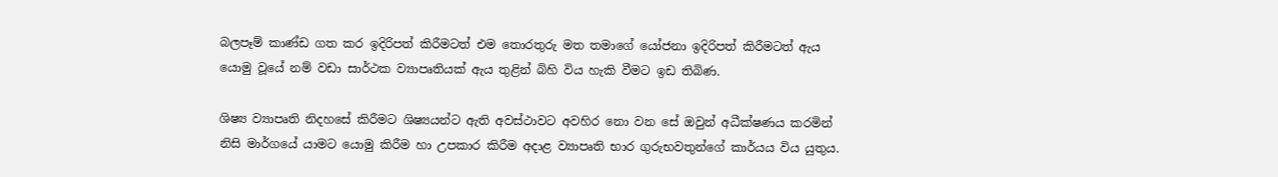බලපෑම් කාණ්ඩ ගත කර ඉදිරිපත් කිරීමටත් එම තොරතුරු මත තමාගේ යෝජනා ඉදිරිපත් කිරීමටත් ඇය යොමු වූයේ නම් වඩා සාර්ථක ව්‍යාපෘතියක් ඇය තුළින් බිහි විය හැකි වීමට ඉඩ තිබිණ.

ශිෂ්‍ය ව්‍යාපෘති නිදහසේ කිරීමට ශිෂ්‍යයන්ට ඇති අවස්ථාවට අවහිර නො වන සේ ඔවුන් අධීක්ෂණය කරමින් නිසි මාර්ගයේ යාමට යොමු කිරීම හා උපකාර කිරීම අදාළ ව්‍යාපෘති භාර ගුරුභවතුන්ගේ කාර්යය විය යුතුය.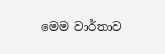මෙම වාර්තාව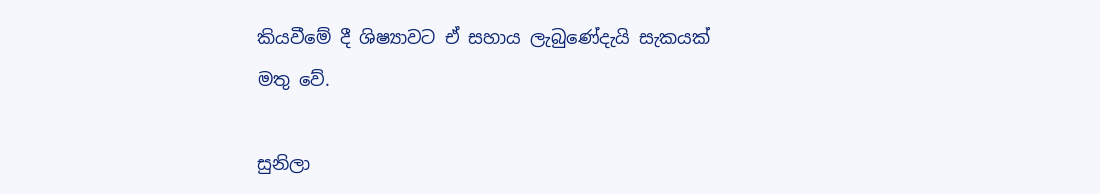කියවීමේ දී ශිෂ්‍යාවට ඒ සහාය ලැබුණේදැයි සැකයක් මතු වේ.

සුනිලා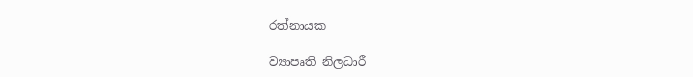රත්නායක

ව්‍යාපෘති නිලධාරී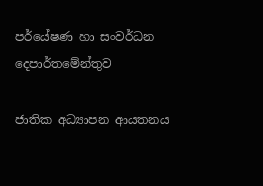පර්යේෂණ හා සංවර්ධන දෙපාර්තමේන්තුව

ජාතික අධ්‍යාපන ආයතනය